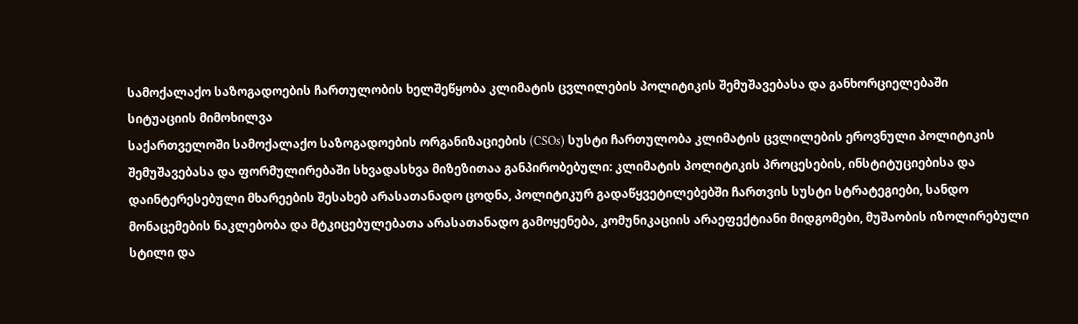სამოქალაქო საზოგადოების ჩართულობის ხელშეწყობა კლიმატის ცვლილების პოლიტიკის შემუშავებასა და განხორციელებაში
სიტუაციის მიმოხილვა
საქართველოში სამოქალაქო საზოგადოების ორგანიზაციების (CSOs) სუსტი ჩართულობა კლიმატის ცვლილების ეროვნული პოლიტიკის შემუშავებასა და ფორმულირებაში სხვადასხვა მიზეზითაა განპირობებული: კლიმატის პოლიტიკის პროცესების, ინსტიტუციებისა და დაინტერესებული მხარეების შესახებ არასათანადო ცოდნა, პოლიტიკურ გადაწყვეტილებებში ჩართვის სუსტი სტრატეგიები, სანდო მონაცემების ნაკლებობა და მტკიცებულებათა არასათანადო გამოყენება, კომუნიკაციის არაეფექტიანი მიდგომები, მუშაობის იზოლირებული სტილი და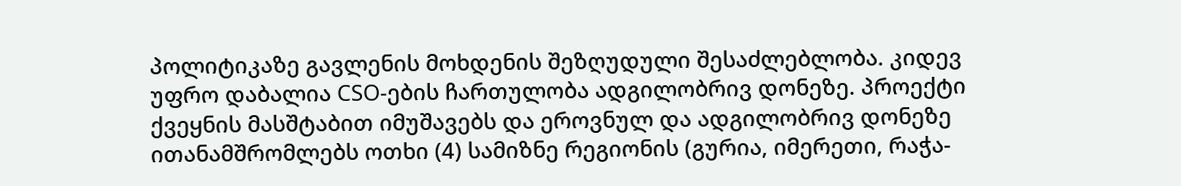პოლიტიკაზე გავლენის მოხდენის შეზღუდული შესაძლებლობა. კიდევ უფრო დაბალია CSO-ების ჩართულობა ადგილობრივ დონეზე. პროექტი ქვეყნის მასშტაბით იმუშავებს და ეროვნულ და ადგილობრივ დონეზე ითანამშრომლებს ოთხი (4) სამიზნე რეგიონის (გურია, იმერეთი, რაჭა-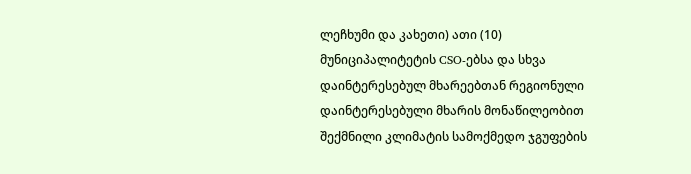ლეჩხუმი და კახეთი) ათი (10) მუნიციპალიტეტის CSO-ებსა და სხვა დაინტერესებულ მხარეებთან რეგიონული დაინტერესებული მხარის მონაწილეობით შექმნილი კლიმატის სამოქმედო ჯგუფების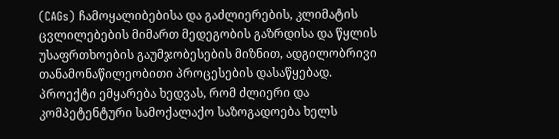(CAGs) ჩამოყალიბებისა და გაძლიერების, კლიმატის ცვლილებების მიმართ მედეგობის გაზრდისა და წყლის უსაფრთხოების გაუმჯობესების მიზნით, ადგილობრივი თანამონაწილეობითი პროცესების დასაწყებად. პროექტი ემყარება ხედვას, რომ ძლიერი და კომპეტენტური სამოქალაქო საზოგადოება ხელს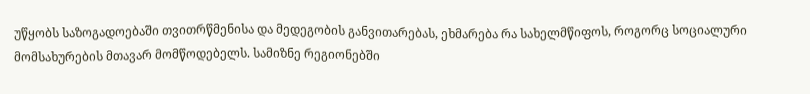უწყობს საზოგადოებაში თვითრწმენისა და მედეგობის განვითარებას, ეხმარება რა სახელმწიფოს, როგორც სოციალური მომსახურების მთავარ მომწოდებელს. სამიზნე რეგიონებში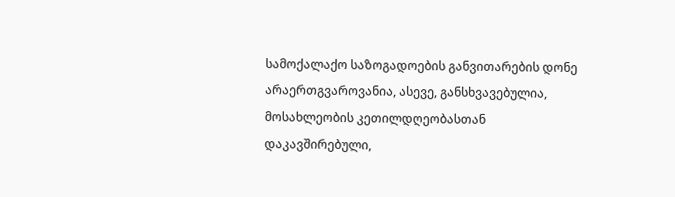სამოქალაქო საზოგადოების განვითარების დონე არაერთგვაროვანია, ასევე, განსხვავებულია, მოსახლეობის კეთილდღეობასთან დაკავშირებული,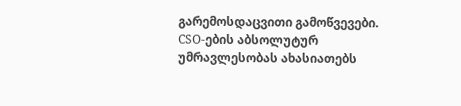გარემოსდაცვითი გამოწვევები. CSO-ების აბსოლუტურ უმრავლესობას ახასიათებს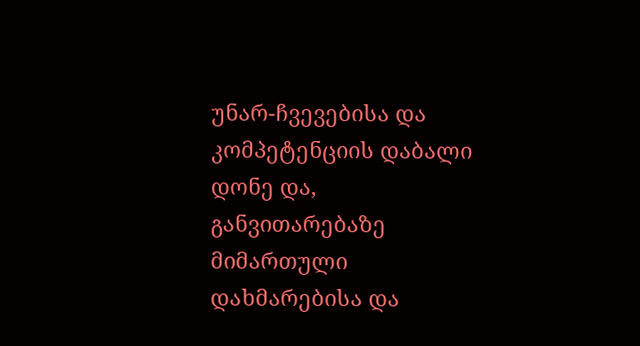უნარ-ჩვევებისა და კომპეტენციის დაბალი დონე და, განვითარებაზე მიმართული დახმარებისა და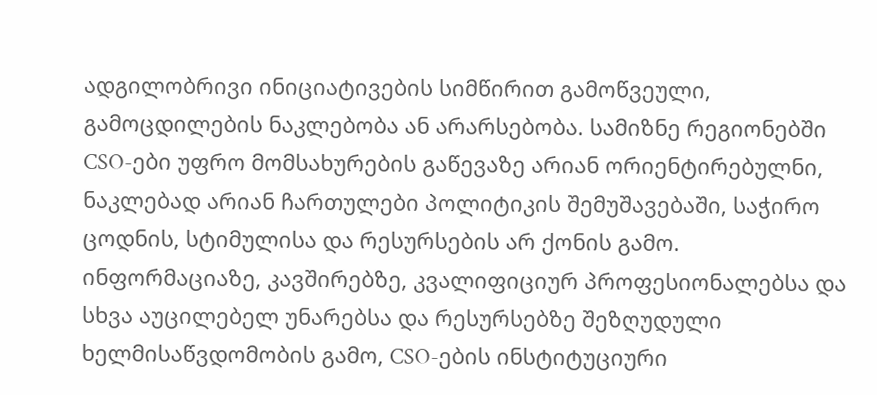ადგილობრივი ინიციატივების სიმწირით გამოწვეული, გამოცდილების ნაკლებობა ან არარსებობა. სამიზნე რეგიონებში CSO-ები უფრო მომსახურების გაწევაზე არიან ორიენტირებულნი, ნაკლებად არიან ჩართულები პოლიტიკის შემუშავებაში, საჭირო ცოდნის, სტიმულისა და რესურსების არ ქონის გამო. ინფორმაციაზე, კავშირებზე, კვალიფიციურ პროფესიონალებსა და სხვა აუცილებელ უნარებსა და რესურსებზე შეზღუდული ხელმისაწვდომობის გამო, CSO-ების ინსტიტუციური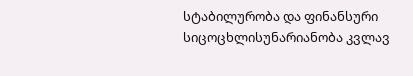სტაბილურობა და ფინანსური სიცოცხლისუნარიანობა კვლავ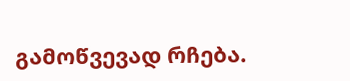გამოწვევად რჩება.